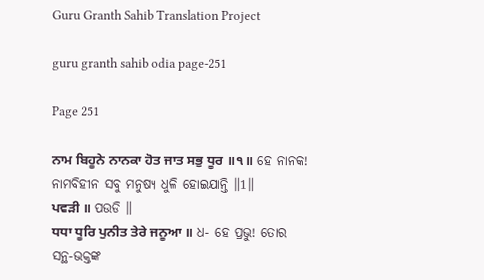Guru Granth Sahib Translation Project

guru granth sahib odia page-251

Page 251

ਨਾਮ ਬਿਹੂਨੇ ਨਾਨਕਾ ਹੋਤ ਜਾਤ ਸਭੁ ਧੂਰ ॥੧॥ ହେ ନାନକ! ନାମବିହୀନ ସବୁ ମନୁଷ୍ୟ ଧୁଳି ହୋଇଯାନ୍ତି ॥1॥
ਪਵੜੀ ॥ ପଉଡି ॥
ਧਧਾ ਧੂਰਿ ਪੁਨੀਤ ਤੇਰੇ ਜਨੂਆ ॥ ଧ- ହେ ପ୍ରଭୁ! ତୋର ସନ୍ଥ-ଭକ୍ତଙ୍କ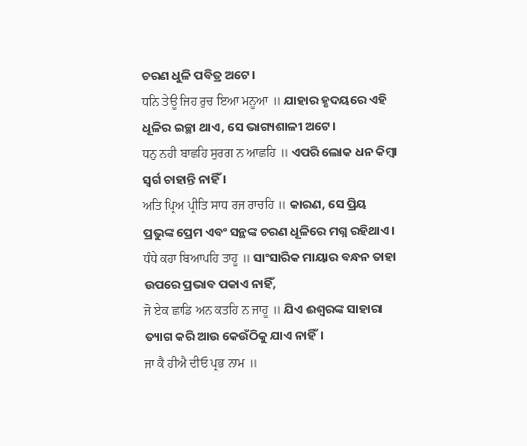ଚରଣ ଧୁଳି ପବିତ୍ର ଅଟେ।
ਧਨਿ ਤੇਊ ਜਿਹ ਰੁਚ ਇਆ ਮਨੂਆ ॥ ଯାହାର ହୃଦୟରେ ଏହି ଧୂଳିର ଇଚ୍ଛା ଥାଏ, ସେ ଭାଗ୍ୟଶାଳୀ ଅଟେ।
ਧਨੁ ਨਹੀ ਬਾਛਹਿ ਸੁਰਗ ਨ ਆਛਹਿ ॥ ଏପରି ଲୋକ ଧନ କିମ୍ବା ସ୍ଵର୍ଗ ଚାହାନ୍ତି ନାହିଁ ।
ਅਤਿ ਪ੍ਰਿਅ ਪ੍ਰੀਤਿ ਸਾਧ ਰਜ ਰਾਚਹਿ ॥ କାରଣ, ସେ ପ୍ରିୟ ପ୍ରଭୁଙ୍କ ପ୍ରେମ ଏବଂ ସନ୍ଥଙ୍କ ଚରଣ ଧୂଳିରେ ମଗ୍ନ ରହିଥାଏ।
ਧੰਧੇ ਕਹਾ ਬਿਆਪਹਿ ਤਾਹੂ ॥ ସାଂସାରିକ ମାୟାର ବନ୍ଧନ ତାହା ଉପରେ ପ୍ରଭାବ ପକାଏ ନାହିଁ,
ਜੋ ਏਕ ਛਾਡਿ ਅਨ ਕਤਹਿ ਨ ਜਾਹੂ ॥ ଯିଏ ଈଶ୍ବରଙ୍କ ସାହାରା ତ୍ୟାଗ କରି ଆଉ କେଉଁଠିକୁ ଯାଏ ନାହିଁ।
ਜਾ ਕੈ ਹੀਐ ਦੀਓ ਪ੍ਰਭ ਨਾਮ ॥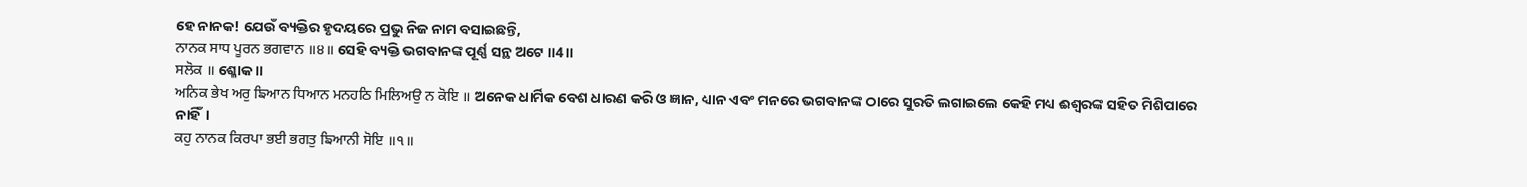ହେ ନାନକ! ଯେଉଁ ବ୍ୟକ୍ତିର ହୃଦୟରେ ପ୍ରଭୁ ନିଜ ନାମ ବସାଇଛନ୍ତି,
ਨਾਨਕ ਸਾਧ ਪੂਰਨ ਭਗਵਾਨ ॥੪॥ ସେହି ବ୍ୟକ୍ତି ଭଗବାନଙ୍କ ପୂର୍ଣ୍ଣ ସନ୍ଥ ଅଟେ ॥4॥
ਸਲੋਕ ॥ ଶ୍ଳୋକ ॥
ਅਨਿਕ ਭੇਖ ਅਰੁ ਙਿਆਨ ਧਿਆਨ ਮਨਹਠਿ ਮਿਲਿਅਉ ਨ ਕੋਇ ॥ ଅନେକ ଧାର୍ମିକ ବେଶ ଧାରଣ କରି ଓ ଜ୍ଞାନ, ଧ୍ୟାନ ଏବଂ ମନରେ ଭଗବାନଙ୍କ ଠାରେ ସୁରତି ଲଗାଇଲେ କେହି ମଧ୍ୟ ଈଶ୍ବରଙ୍କ ସହିତ ମିଶିପାରେ ନାହିଁ।
ਕਹੁ ਨਾਨਕ ਕਿਰਪਾ ਭਈ ਭਗਤੁ ਙਿਆਨੀ ਸੋਇ ॥੧॥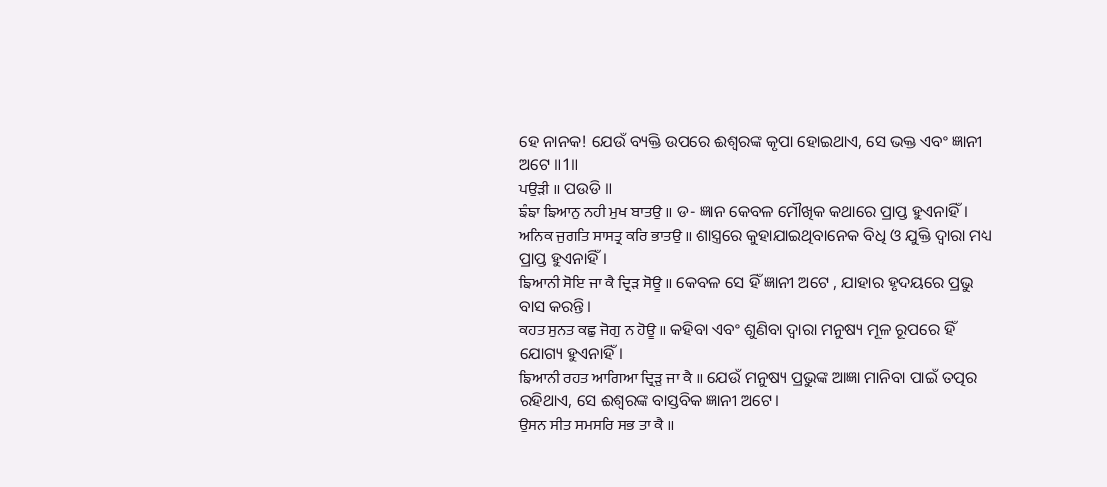ହେ ନାନକ! ଯେଉଁ ବ୍ୟକ୍ତି ଉପରେ ଈଶ୍ବରଙ୍କ କୃପା ହୋଇଥାଏ, ସେ ଭକ୍ତ ଏବଂ ଜ୍ଞାନୀ ଅଟେ ॥1॥
ਪਉੜੀ ॥ ପଉଡି ॥
ਙੰਙਾ ਙਿਆਨੁ ਨਹੀ ਮੁਖ ਬਾਤਉ ॥ ଡ- ଜ୍ଞାନ କେବଳ ମୌଖିକ କଥାରେ ପ୍ରାପ୍ତ ହୁଏନାହିଁ।
ਅਨਿਕ ਜੁਗਤਿ ਸਾਸਤ੍ਰ ਕਰਿ ਭਾਤਉ ॥ ଶାସ୍ତ୍ରରେ କୁହାଯାଇଥିବାନେକ ବିଧି ଓ ଯୁକ୍ତି ଦ୍ଵାରା ମଧ୍ୟ ପ୍ରାପ୍ତ ହୁଏନାହିଁ।
ਙਿਆਨੀ ਸੋਇ ਜਾ ਕੈ ਦ੍ਰਿੜ ਸੋਊ ॥ କେବଳ ସେ ହିଁ ଜ୍ଞାନୀ ଅଟେ , ଯାହାର ହୃଦୟରେ ପ୍ରଭୁ ବାସ କରନ୍ତି।
ਕਹਤ ਸੁਨਤ ਕਛੁ ਜੋਗੁ ਨ ਹੋਊ ॥ କହିବା ଏବଂ ଶୁଣିବା ଦ୍ଵାରା ମନୁଷ୍ୟ ମୂଳ ରୂପରେ ହିଁ ଯୋଗ୍ୟ ହୁଏନାହିଁ।
ਙਿਆਨੀ ਰਹਤ ਆਗਿਆ ਦ੍ਰਿੜੁ ਜਾ ਕੈ ॥ ଯେଉଁ ମନୁଷ୍ୟ ପ୍ରଭୁଙ୍କ ଆଜ୍ଞା ମାନିବା ପାଇଁ ତତ୍ପର ରହିଥାଏ, ସେ ଈଶ୍ବରଙ୍କ ବାସ୍ତବିକ ଜ୍ଞାନୀ ଅଟେ।
ਉਸਨ ਸੀਤ ਸਮਸਰਿ ਸਭ ਤਾ ਕੈ ॥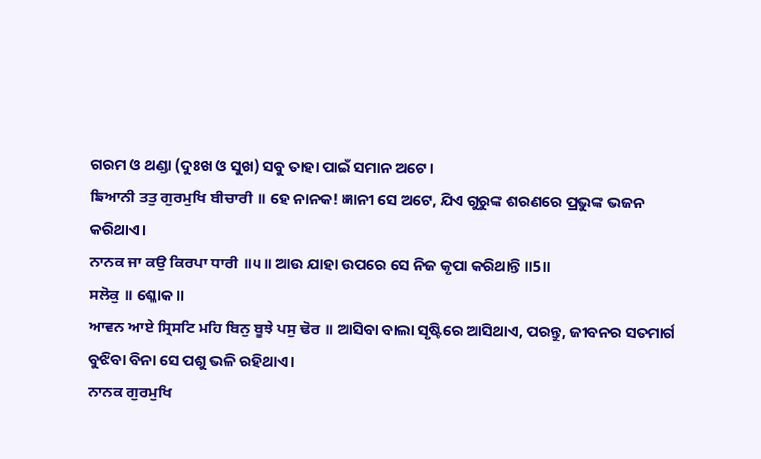ଗରମ ଓ ଥଣ୍ଡା (ଦୁଃଖ ଓ ସୁଖ) ସବୁ ତାହା ପାଇଁ ସମାନ ଅଟେ।
ਙਿਆਨੀ ਤਤੁ ਗੁਰਮੁਖਿ ਬੀਚਾਰੀ ॥ ହେ ନାନକ! ଜ୍ଞାନୀ ସେ ଅଟେ, ଯିଏ ଗୁରୁଙ୍କ ଶରଣରେ ପ୍ରଭୁଙ୍କ ଭଜନ କରିଥାଏ।
ਨਾਨਕ ਜਾ ਕਉ ਕਿਰਪਾ ਧਾਰੀ ॥੫॥ ଆଉ ଯାହା ଉପରେ ସେ ନିଜ କୃପା କରିଥାନ୍ତି ॥5॥
ਸਲੋਕੁ ॥ ଶ୍ଳୋକ ॥
ਆਵਨ ਆਏ ਸ੍ਰਿਸਟਿ ਮਹਿ ਬਿਨੁ ਬੂਝੇ ਪਸੁ ਢੋਰ ॥ ଆସିବା ବାଲା ସୃଷ୍ଟିରେ ଆସିଥାଏ, ପରନ୍ତୁ, ଜୀବନର ସତମାର୍ଗ ବୁଝିବା ବିନା ସେ ପଶୁ ଭଳି ରହିଥାଏ।
ਨਾਨਕ ਗੁਰਮੁਖਿ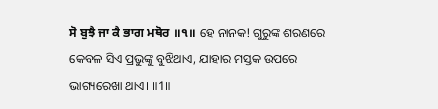ਸੋ ਬੁਝੈ ਜਾ ਕੈ ਭਾਗ ਮਥੋਰ ॥੧॥ ହେ ନାନକ! ଗୁରୁଙ୍କ ଶରଣରେ କେବଳ ସିଏ ପ୍ରଭୁଙ୍କୁ ବୁଝିଥାଏ, ଯାହାର ମସ୍ତକ ଉପରେ ଭାଗ୍ୟରେଖା ଥାଏ। ॥1॥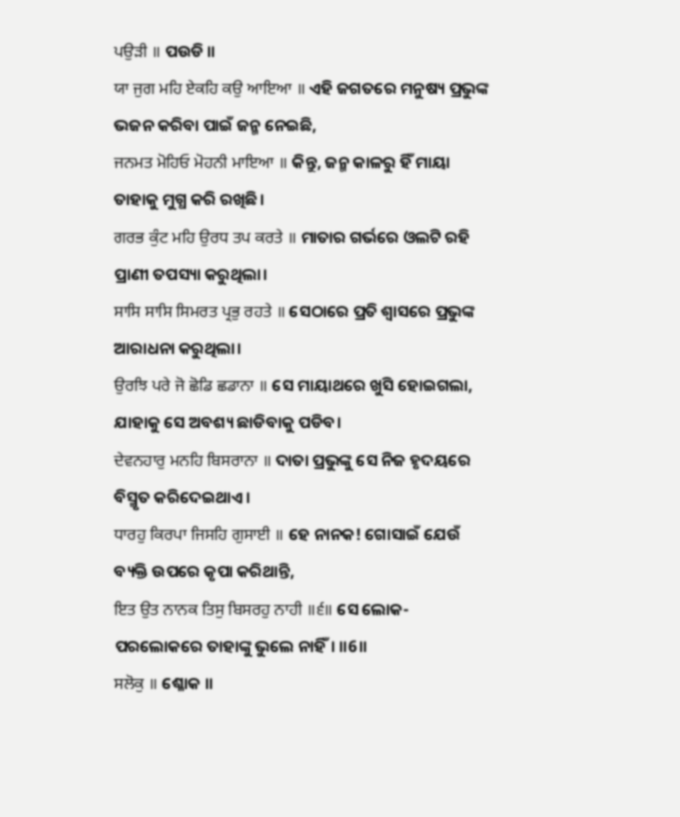ਪਉੜੀ ॥ ପଉଡି ॥
ਯਾ ਜੁਗ ਮਹਿ ਏਕਹਿ ਕਉ ਆਇਆ ॥ ଏହି ଜଗତରେ ମନୁଷ୍ୟ ପ୍ରଭୁଙ୍କ ଭଜନ କରିବା ପାଇଁ ଜନ୍ମ ନେଇଛି,
ਜਨਮਤ ਮੋਹਿਓ ਮੋਹਨੀ ਮਾਇਆ ॥ କିନ୍ତୁ, ଜନ୍ମ କାଳରୁ ହିଁ ମାୟା ତାହାକୁ ମୁଗ୍ଧ କରି ରଖିଛି।
ਗਰਭ ਕੁੰਟ ਮਹਿ ਉਰਧ ਤਪ ਕਰਤੇ ॥ ମାତାର ଗର୍ଭରେ ଓଲଟି ରହି ପ୍ରାଣୀ ତପସ୍ୟା କରୁଥିଲା।
ਸਾਸਿ ਸਾਸਿ ਸਿਮਰਤ ਪ੍ਰਭੁ ਰਹਤੇ ॥ ସେଠାରେ ପ୍ରତି ଶ୍ଵାସରେ ପ୍ରଭୁଙ୍କ ଆରାଧନା କରୁଥିଲା।
ਉਰਝਿ ਪਰੇ ਜੋ ਛੋਡਿ ਛਡਾਨਾ ॥ ସେ ମାୟାଥରେ ଖୁସି ହୋଇଗଲା, ଯାହାକୁ ସେ ଅବଶ୍ୟ ଛାଡିବାକୁ ପଡିବ।
ਦੇਵਨਹਾਰੁ ਮਨਹਿ ਬਿਸਰਾਨਾ ॥ ଦାତା ପ୍ରଭୁଙ୍କୁ ସେ ନିଜ ହୃଦୟରେ ବିସ୍ମୃତ କରିଦେଇଥାଏ।
ਧਾਰਹੁ ਕਿਰਪਾ ਜਿਸਹਿ ਗੁਸਾਈ ॥ ହେ ନାନକ! ଗୋସାଇଁ ଯେଉଁ ବ୍ୟକ୍ତି ଉପରେ କୃପା କରିଥାନ୍ତି,
ਇਤ ਉਤ ਨਾਨਕ ਤਿਸੁ ਬਿਸਰਹੁ ਨਾਹੀ ॥੬॥ ସେ ଲୋକ-ପରଲୋକରେ ତାହାଙ୍କୁ ଭୁଲେ ନାହିଁ। ॥6॥
ਸਲੋਕੁ ॥ ଶ୍ଳୋକ ॥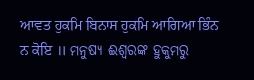ਆਵਤ ਹੁਕਮਿ ਬਿਨਾਸ ਹੁਕਮਿ ਆਗਿਆ ਭਿੰਨ ਨ ਕੋਇ ॥ ମନୁଷ୍ୟ ଈଶ୍ବରଙ୍କ ହୁକୁମରୁ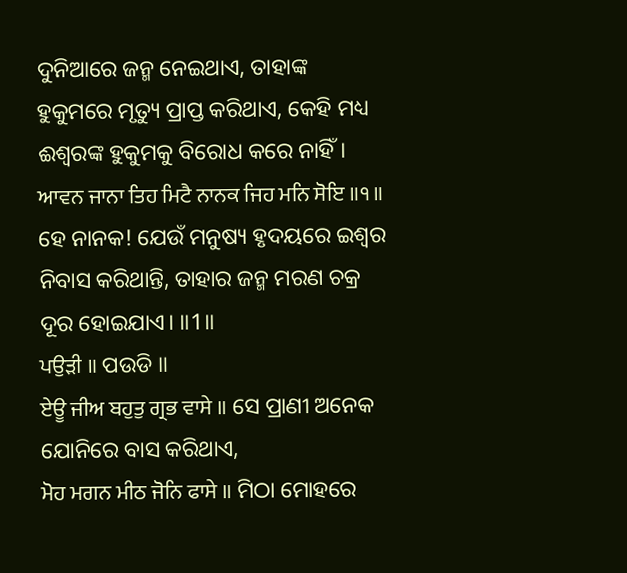ଦୁନିଆରେ ଜନ୍ମ ନେଇଥାଏ, ତାହାଙ୍କ ହୁକୁମରେ ମୃତ୍ୟୁ ପ୍ରାପ୍ତ କରିଥାଏ, କେହି ମଧ୍ୟ ଈଶ୍ବରଙ୍କ ହୁକୁମକୁ ବିରୋଧ କରେ ନାହିଁ।
ਆਵਨ ਜਾਨਾ ਤਿਹ ਮਿਟੈ ਨਾਨਕ ਜਿਹ ਮਨਿ ਸੋਇ ॥੧॥ ହେ ନାନକ! ଯେଉଁ ମନୁଷ୍ୟ ହୃଦୟରେ ଇଶ୍ଵର ନିବାସ କରିଥାନ୍ତି, ତାହାର ଜନ୍ମ ମରଣ ଚକ୍ର ଦୂର ହୋଇଯାଏ। ॥1॥
ਪਉੜੀ ॥ ପଉଡି ॥
ਏਊ ਜੀਅ ਬਹੁਤੁ ਗ੍ਰਭ ਵਾਸੇ ॥ ସେ ପ୍ରାଣୀ ଅନେକ ଯୋନିରେ ବାସ କରିଥାଏ,
ਮੋਹ ਮਗਨ ਮੀਠ ਜੋਨਿ ਫਾਸੇ ॥ ମିଠା ମୋହରେ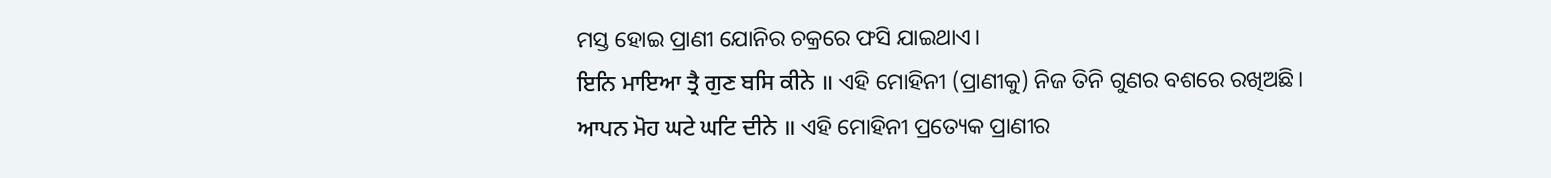ମସ୍ତ ହୋଇ ପ୍ରାଣୀ ଯୋନିର ଚକ୍ରରେ ଫସି ଯାଇଥାଏ।
ਇਨਿ ਮਾਇਆ ਤ੍ਰੈ ਗੁਣ ਬਸਿ ਕੀਨੇ ॥ ଏହି ମୋହିନୀ (ପ୍ରାଣୀକୁ) ନିଜ ତିନି ଗୁଣର ବଶରେ ରଖିଅଛି।
ਆਪਨ ਮੋਹ ਘਟੇ ਘਟਿ ਦੀਨੇ ॥ ଏହି ମୋହିନୀ ପ୍ରତ୍ୟେକ ପ୍ରାଣୀର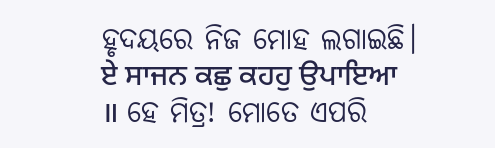ହୃଦୟରେ ନିଜ ମୋହ ଲଗାଇଛି।
ਏ ਸਾਜਨ ਕਛੁ ਕਹਹੁ ਉਪਾਇਆ ॥ ହେ ମିତ୍ର! ମୋତେ ଏପରି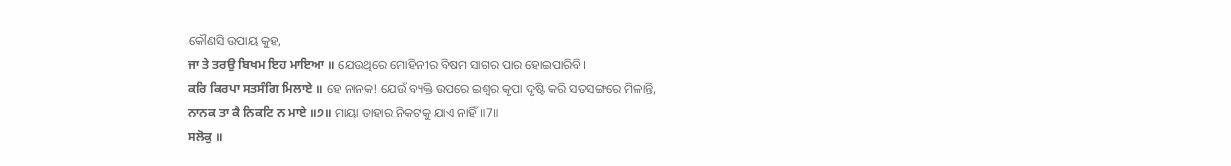କୌଣସି ଉପାୟ କୁହ,
ਜਾ ਤੇ ਤਰਉ ਬਿਖਮ ਇਹ ਮਾਇਆ ॥ ଯେଉଥିରେ ମୋହିନୀର ବିଷମ ସାଗର ପାର ହୋଇପାରିବି।
ਕਰਿ ਕਿਰਪਾ ਸਤਸੰਗਿ ਮਿਲਾਏ ॥ ହେ ନାନକ! ଯେଉଁ ବ୍ୟକ୍ତି ଉପରେ ଇଶ୍ଵର କୃପା ଦୃଷ୍ଟି କରି ସତସଙ୍ଗରେ ମିଳାନ୍ତି,
ਨਾਨਕ ਤਾ ਕੈ ਨਿਕਟਿ ਨ ਮਾਏ ॥੭॥ ମାୟା ତାହାର ନିକଟକୁ ଯାଏ ନାହିଁ ॥7॥
ਸਲੋਕੁ ॥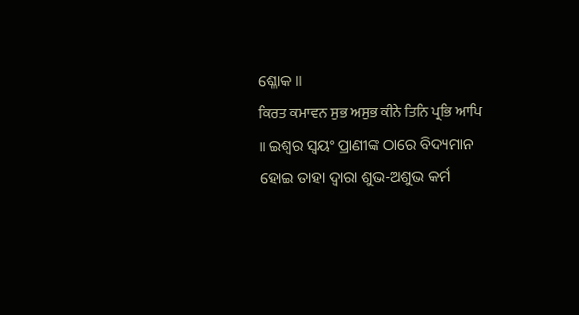ଶ୍ଳୋକ ॥
ਕਿਰਤ ਕਮਾਵਨ ਸੁਭ ਅਸੁਭ ਕੀਨੇ ਤਿਨਿ ਪ੍ਰਭਿ ਆਪਿ ॥ ଇଶ୍ଵର ସ୍ଵୟଂ ପ୍ରାଣୀଙ୍କ ଠାରେ ବିଦ୍ୟମାନ ହୋଇ ତାହା ଦ୍ଵାରା ଶୁଭ-ଅଶୁଭ କର୍ମ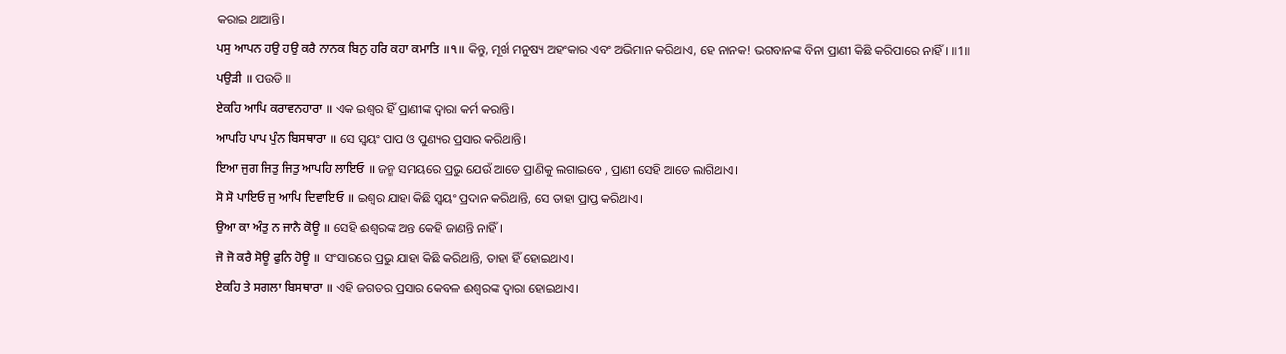କରାଇ ଥାଆନ୍ତି।
ਪਸੁ ਆਪਨ ਹਉ ਹਉ ਕਰੈ ਨਾਨਕ ਬਿਨੁ ਹਰਿ ਕਹਾ ਕਮਾਤਿ ॥੧॥ କିନ୍ତୁ, ମୂର୍ଖ ମନୁଷ୍ୟ ଅହଂକାର ଏବଂ ଅଭିମାନ କରିଥାଏ, ହେ ନାନକ! ଭଗବାନଙ୍କ ବିନା ପ୍ରାଣୀ କିଛି କରିପାରେ ନାହିଁ। ॥1॥
ਪਉੜੀ ॥ ପଉଡି ॥
ਏਕਹਿ ਆਪਿ ਕਰਾਵਨਹਾਰਾ ॥ ଏକ ଇଶ୍ଵର ହିଁ ପ୍ରାଣୀଙ୍କ ଦ୍ଵାରା କର୍ମ କରାନ୍ତି।
ਆਪਹਿ ਪਾਪ ਪੁੰਨ ਬਿਸਥਾਰਾ ॥ ସେ ସ୍ଵୟଂ ପାପ ଓ ପୁଣ୍ୟର ପ୍ରସାର କରିଥାନ୍ତି।
ਇਆ ਜੁਗ ਜਿਤੁ ਜਿਤੁ ਆਪਹਿ ਲਾਇਓ ॥ ଜନ୍ମ ସମୟରେ ପ୍ରଭୁ ଯେଉଁ ଆଡେ ପ୍ରାଣିକୁ ଲଗାଇବେ , ପ୍ରାଣୀ ସେହି ଆଡେ ଲାଗିଥାଏ।
ਸੋ ਸੋ ਪਾਇਓ ਜੁ ਆਪਿ ਦਿਵਾਇਓ ॥ ଇଶ୍ଵର ଯାହା କିଛି ସ୍ଵୟଂ ପ୍ରଦାନ କରିଥାନ୍ତି, ସେ ତାହା ପ୍ରାପ୍ତ କରିଥାଏ।
ਉਆ ਕਾ ਅੰਤੁ ਨ ਜਾਨੈ ਕੋਊ ॥ ସେହି ଈଶ୍ବରଙ୍କ ଅନ୍ତ କେହି ଜାଣନ୍ତି ନାହିଁ।
ਜੋ ਜੋ ਕਰੈ ਸੋਊ ਫੁਨਿ ਹੋਊ ॥ ସଂସାରରେ ପ୍ରଭୁ ଯାହା କିଛି କରିଥାନ୍ତି, ତାହା ହିଁ ହୋଇଥାଏ।
ਏਕਹਿ ਤੇ ਸਗਲਾ ਬਿਸਥਾਰਾ ॥ ଏହି ଜଗତର ପ୍ରସାର କେବଳ ଈଶ୍ଵରଙ୍କ ଦ୍ଵାରା ହୋଇଥାଏ।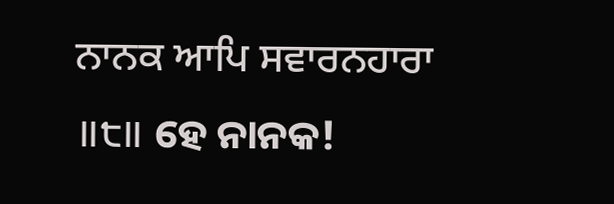ਨਾਨਕ ਆਪਿ ਸਵਾਰਨਹਾਰਾ ॥੮॥ ହେ ନାନକ!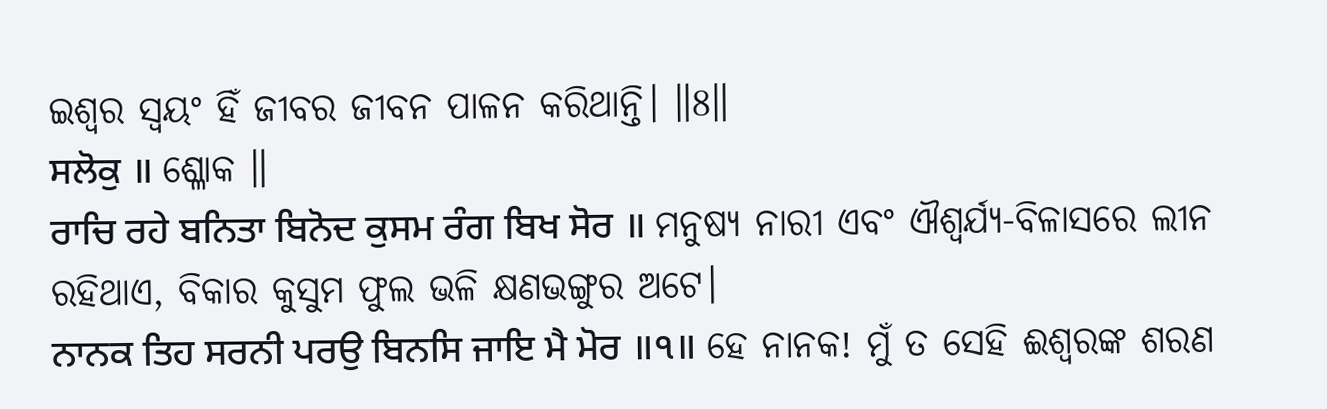ଇଶ୍ଵର ସ୍ଵୟଂ ହିଁ ଜୀବର ଜୀବନ ପାଳନ କରିଥାନ୍ତି। ॥8॥
ਸਲੋਕੁ ॥ ଶ୍ଳୋକ ॥
ਰਾਚਿ ਰਹੇ ਬਨਿਤਾ ਬਿਨੋਦ ਕੁਸਮ ਰੰਗ ਬਿਖ ਸੋਰ ॥ ମନୁଷ୍ୟ ନାରୀ ଏବଂ ଐଶ୍ଵର୍ଯ୍ୟ-ବିଳାସରେ ଲୀନ ରହିଥାଏ, ବିକାର କୁସୁମ ଫୁଲ ଭଳି କ୍ଷଣଭଙ୍ଗୁର ଅଟେ।
ਨਾਨਕ ਤਿਹ ਸਰਨੀ ਪਰਉ ਬਿਨਸਿ ਜਾਇ ਮੈ ਮੋਰ ॥੧॥ ହେ ନାନକ! ମୁଁ ତ ସେହି ଈଶ୍ଵରଙ୍କ ଶରଣ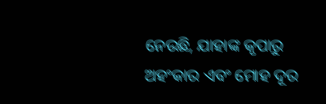ନେଉଛି, ଯାହାଙ୍କ କୃପାରୁ ଅହଂକାର ଏବଂ ମୋହ ଦୂର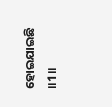ହୋଇଯାଇଛି ॥1॥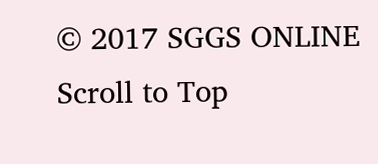© 2017 SGGS ONLINE
Scroll to Top